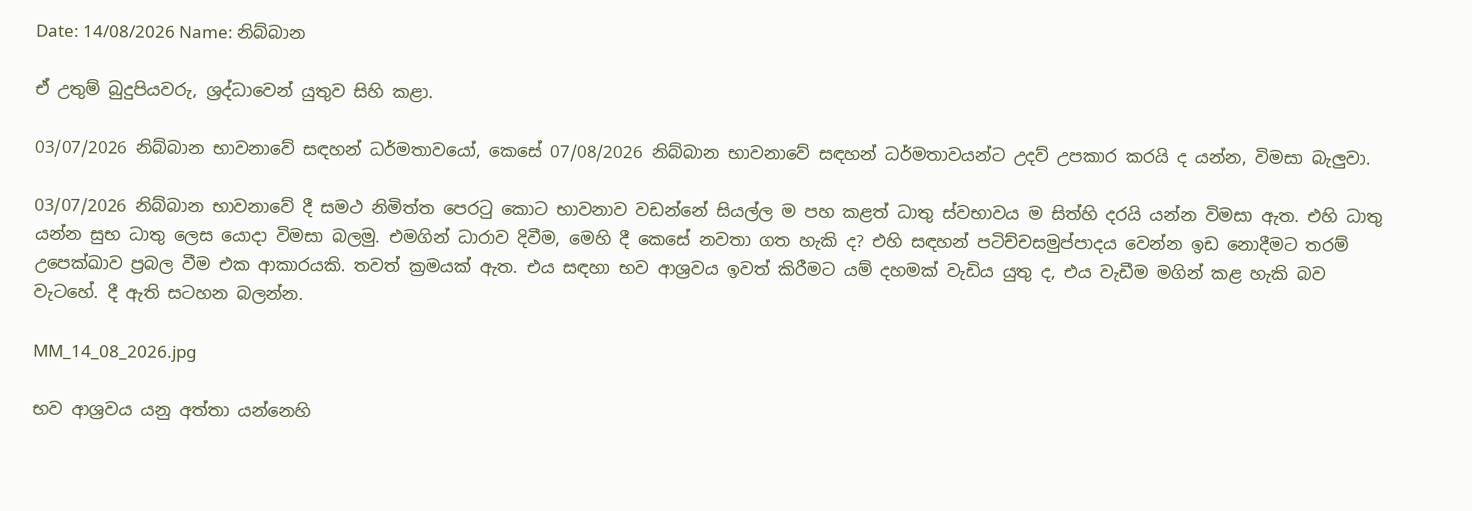Date: 14/08/2026 Name: නිබ්බාන

ඒ උතුම් බුදුපියවරු, ශ්‍රද්ධාවෙන් යුතුව සිහි කළා.

03/07/2026 නිබ්බාන භාවනාවේ සඳහන් ධර්මතාවයෝ, කෙසේ 07/08/2026 නිබ්බාන භාවනාවේ සඳහන් ධර්මතාවයන්ට උදව් උපකාර කරයි ද යන්න, විමසා බැලුවා.

03/07/2026 නිබ්බාන භාවනාවේ දී සමථ නිමිත්ත පෙරටු කොට භාවනාව වඩන්නේ සියල්ල ම පහ කළත් ධාතු ස්වභාවය ම සිත්හි දරයි යන්න විමසා ඇත. එහි ධාතු යන්න සුභ ධාතු ලෙස යොදා විමසා බලමු. එමගින් ධාරාව දිවීම, මෙහි දී කෙසේ නවතා ගත හැකි ද? එහි සඳහන් පටිච්චසමුප්පාදය වෙන්න ඉඩ නොදීමට තරම් උපෙක්ඛාව ප්‍රබල වීම එක ආකාරයකි. තවත් ක්‍රමයක් ඇත. එය සඳහා භව ආශ්‍රවය ඉවත් කිරීමට යම් දහමක් වැඩිය යුතු ද, එය වැඩීම මගින් කළ හැකි බව වැටහේ. දී ඇති සටහන බලන්න.

MM_14_08_2026.jpg

භව ආශ්‍රවය යනු අත්තා යන්නෙහි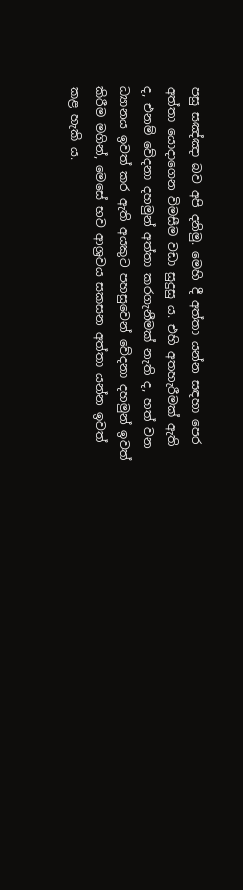පසු සඤ්ඤා බව අපි දනිමු. මෙහි දී අත්තා යන්න සඳහා පෙර අත්තා යොදාගෙන විමසීම වඩා සුදුසු ය. එහි අතහැරීමක් ඇති ද, එනම් වේදනා දහමුන් අත්තා කරගැනීමක් නැති ද, හත් වන ධ්‍යානය ඉවත් කර ඇති අයකුට පහසුවෙන් වේදනා දහමුන් ඉවත් කිරීම මගින්, මෙසේ භව ආශ්‍රවය සකසන අත්තා යන්න ඉවත් කළ හැකි ය.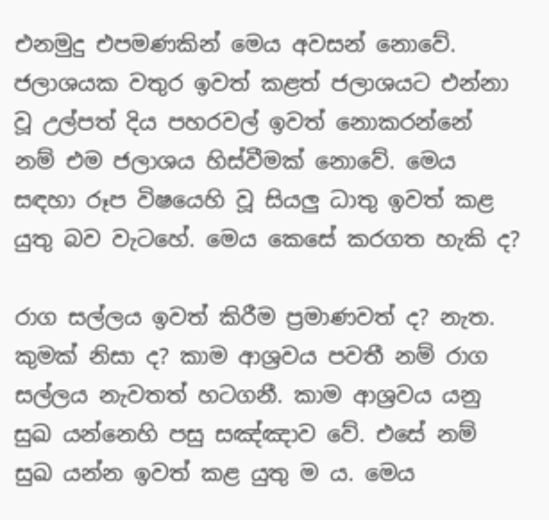එනමුදු එපමණකින් මෙය අවසන් නොවේ. ජලාශයක වතුර ඉවත් කළත් ජලාශයට එන්නා වූ උල්පත් දිය පහරවල් ඉවත් නොකරන්නේ නම් එම ජලාශය හිස්වීමක් නොවේ. මෙය සඳහා රූප විෂයෙහි වූ සියලු ධාතු ඉවත් කළ යුතු බව වැටහේ. මෙය කෙසේ කරගත හැකි ද?

රාග සල්ලය ඉවත් කිරීම ප්‍රමාණවත් ද? නැත. කුමක් නිසා ද? කාම ආශ්‍රවය පවතී නම් රාග සල්ලය නැවතත් හටගනී. කාම ආශ්‍රවය යනු සුඛ යන්නෙහි පසු සඤ්ඤාව වේ. එසේ නම් සුඛ යන්න ඉවත් කළ යුතු ම ය. මෙය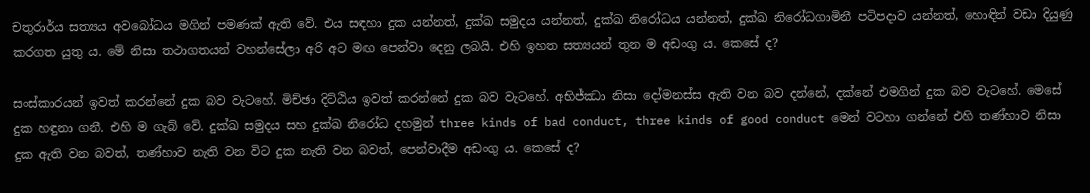චතුරාර්ය සත්‍යය අවබෝධය මගින් පමණක් ඇති වේ. එය සඳහා දුක යන්නත්, දුක්ඛ සමුදය යන්නත්, දුක්ඛ නිරෝධය යන්නත්, දුක්ඛ නිරෝධගාමිනී පටිපදාව යන්නත්, හොඳින් වඩා දියුණු කරගත යුතු ය. මේ නිසා තථාගතයන් වහන්සේලා අරි අට මඟ පෙන්වා දෙනු ලබයි. එහි ඉහත සත්‍යයන් තුන ම අඩංගු ය. කෙසේ ද?

සංස්කාරයන් ඉවත් කරන්නේ දුක බව වැටහේ. මිච්ඡා දිට්ඨිය ඉවත් කරන්නේ දුක බව වැටහේ. අභිජ්ඣා නිසා දෝමනස්ස ඇති වන බව දන්නේ, දක්නේ එමගින් දුක බව වැටහේ. මෙසේ දුක හඳුනා ගනී. එහි ම ගැබ් වේ. දුක්ඛ සමුදය සහ දුක්ඛ නිරෝධ දහමුන් three kinds of bad conduct, three kinds of good conduct මෙන් වටහා ගන්නේ එහි තණ්හාව නිසා දුක ඇති වන බවත්, තණ්හාව නැති වන විට දුක නැති වන බවත්, පෙන්වාදීම අඩංගු ය. කෙසේ ද?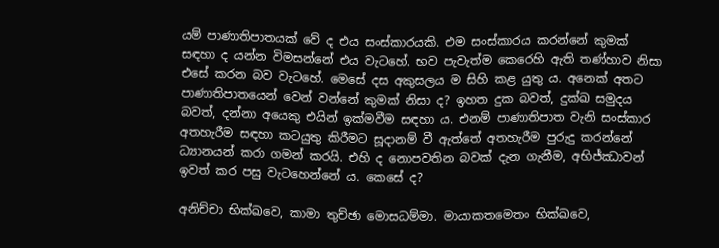යම් පාණාතිපාතයක් වේ ද එය සංස්කාරයකි. එම සංස්කාරය කරන්නේ කුමක් සඳහා ද යන්න විමසන්නේ එය වැටහේ. භව පැවැත්ම කෙරෙහි ඇති තණ්හාව නිසා එසේ කරන බව වැටහේ. මෙසේ දස අකුසලය ම සිහි කළ යුතු ය. අනෙක් අතට පාණාතිපාතයෙන් වෙන් වන්නේ කුමක් නිසා ද? ඉහත දුක බවත්, දුක්ඛ සමුදය බවත්, දන්නා අයෙකු එයින් ඉක්මවීම සඳහා ය. එනම් පාණාතිපාත වැනි සංස්කාර අතහැරීම සඳහා කටයුතු කිරීමට සූදානම් වී ඇත්තේ අතහැරීම පුරුදු කරන්නේ ධ්‍යානයන් කරා ගමන් කරයි. එහි ද නොපවතින බවක් දැන ගැනීම, අභිජ්ඣාවන් ඉවත් කර පසු වැටහෙන්නේ ය. කෙසේ ද?

අනිච්චා භික්ඛවෙ, කාමා තුච්ඡා මොසධම්මා. මායාකතමෙතං භික්ඛවෙ,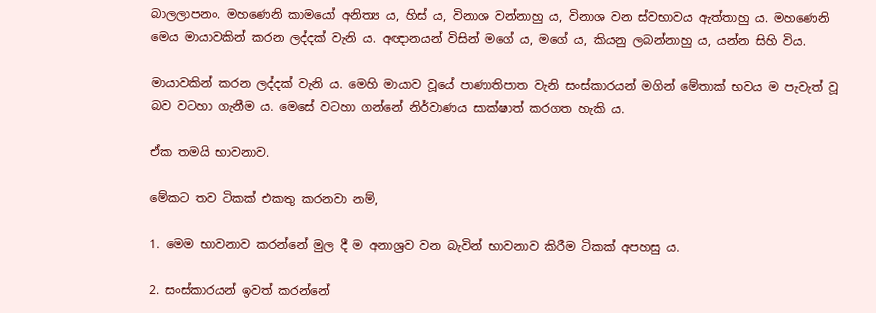බාලලාපනං. මහණෙනි කාමයෝ අනිත්‍ය ය, හිස් ය, විනාශ වන්නාහු ය, විනාශ වන ස්වභාවය ඇත්තාහු ය. මහණෙනි මෙය මායාවකින් කරන ලද්දක් වැනි ය. අඥානයන් විසින් මගේ ය, මගේ ය, කියනු ලබන්නාහු ය, යන්න සිහි විය.

මායාවකින් කරන ලද්දක් වැනි ය. මෙහි මායාව වූයේ පාණාතිපාත වැනි සංස්කාරයන් මගින් මේතාක් භවය ම පැවැත් වූ බව වටහා ගැනීම ය. මෙසේ වටහා ගන්නේ නිර්වාණය සාක්ෂාත් කරගත හැකි ය.

ඒක තමයි භාවනාව.

මේකට තව ටිකක් එකතු කරනවා නම්,

1. මෙම භාවනාව කරන්නේ මුල දී ම අනාශ්‍රව වන බැවින් භාවනාව කිරීම ටිකක් අපහසු ය.

2. සංස්කාරයන් ඉවත් කරන්නේ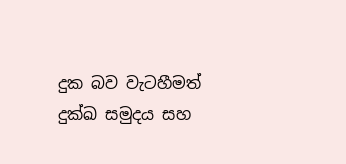දුක බව වැටහීමත් දුක්ඛ සමුදය සහ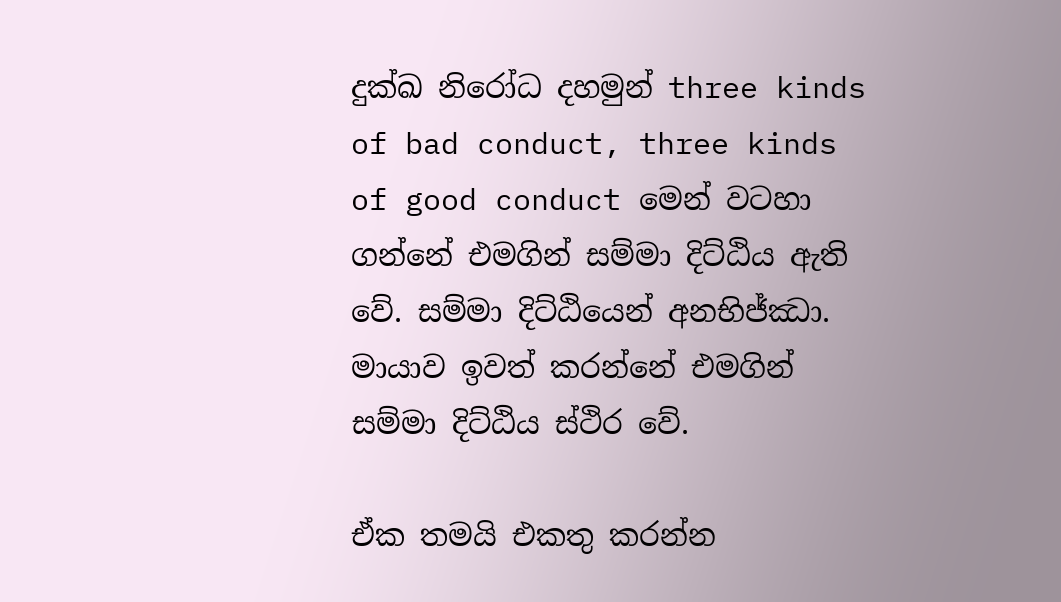දුක්ඛ නිරෝධ දහමුන් three kinds of bad conduct, three kinds of good conduct මෙන් වටහා ගන්නේ එමගින් සම්මා දිට්ඨිය ඇති වේ. සම්මා දිට්ඨියෙන් අනභිජ්ඣා. මායාව ඉවත් කරන්නේ එමගින් සම්මා දිට්ඨිය ස්ථිර වේ.

ඒක තමයි එකතු කරන්න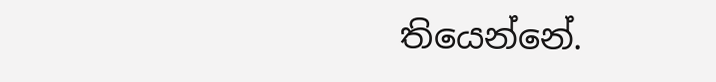තියෙන්නේ.